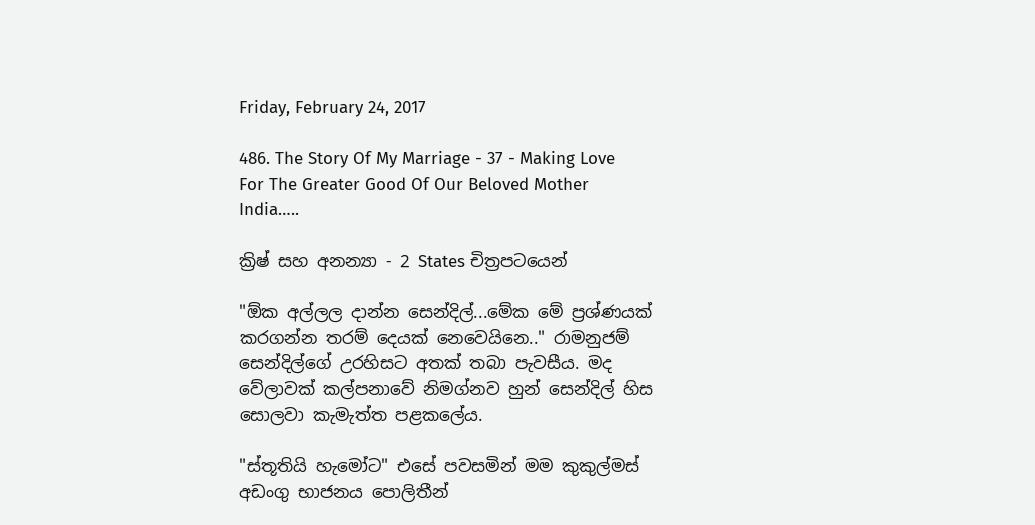Friday, February 24, 2017

486. The Story Of My Marriage - 37 - Making Love For The Greater Good Of Our Beloved Mother India…..

ක්‍රිෂ් සහ අනන්‍යා - 2 States චිත්‍රපටයෙන්

"ඕක අල්ලල දාන්න සෙන්දිල්...මේක මේ ප්‍රශ්ණයක් කරගන්න තරම් දෙයක් නෙවෙයිනෙ.." රාමනුජම් සෙන්දිල්ගේ උරහිසට අතක් තබා පැවසීය. මද වේලාවක් කල්පනාවේ නිමග්නව හුන් සෙන්දිල් හිස සොලවා කැමැත්ත පළකලේය.

"ස්තූතියි හැමෝට" එසේ පවසමින් මම කුකුල්මස් අඩංගු භාජනය පොලිතීන්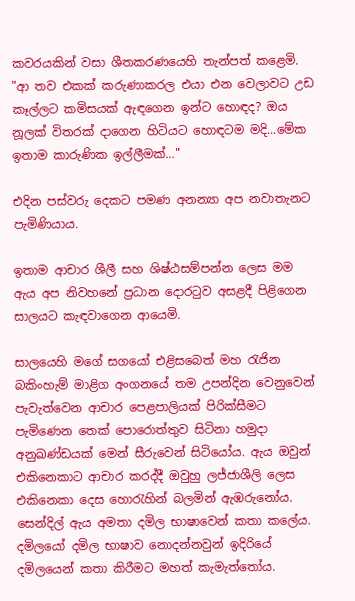කවරයකින් වසා ශීතකරණයෙහි තැන්පත් කළෙමි. "ආ තව එකක් කරුණාකරල එයා එන වෙලාවට උඩ කෑල්ලට කමිසයක් ඇඳගෙන ඉන්ට හොඳද? ඔය නූලක් විතරක් දාගෙන හිටියට හොඳටම මදි...මේක ඉතාම කාරුණික ඉල්ලීමක්…"

එදින පස්වරු දෙකට පමණ අනන්‍යා අප නවාතැනට පැමිණියාය.

ඉතාම ආචාර ශීලී සහ ශිෂ්ඨසම්පන්න ලෙස මම ඇය අප නිවහනේ ප්‍රධාන දොරටුව අසළදී පිළිගෙන සාලයට කැඳවාගෙන ආයෙමි.

සාලයෙහි මගේ සගයෝ එළිසබෙත් මහ රැජින බකිංහැම් මාළිග අංගනයේ තම උපන්දින වෙනුවෙන් පැවැත්වෙන ආචාර පෙළපාලියක් පිරික්සීමට පැමිණෙන තෙක් පොරොත්තුව සිටිනා හමුදා අනුඛණ්ඩයක් මෙන් සීරුවෙන් සිටියෝය. ඇය ඔවුන් එකිනෙකාට ආචාර කරද්දී ඔවුහු ලජ්ජාශීලි ලෙස එකිනෙකා දෙස හොරැහින් බලමින් ඇඹරුනෝය. සෙන්දිල් ඇය අමතා දමිල භාෂාවෙන් කතා කලේය. දමිලයෝ දමිල භාෂාව නොදන්නවුන් ඉදිරියේ දමිලයෙන් කතා කිරීමට මහත් කැමැත්තෝය.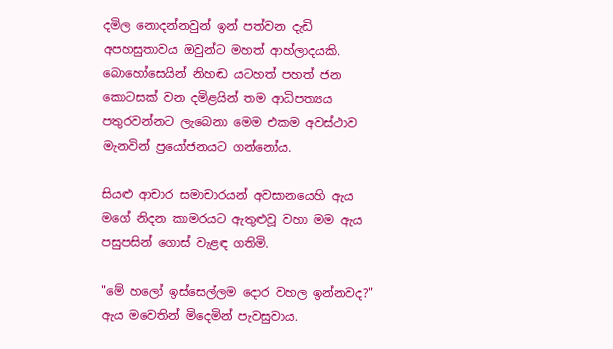දමිල නොදන්නවුන් ඉන් පත්වන දැඩි අපහසුතාවය ඔවුන්ට මහත් ආහ්ලාදයකි. බොහෝසෙයින් නිහඬ යටහත් පහත් ජන කොටසක් වන දමිළයින් තම ආධිපත්‍යය පතුරවන්නට ලැබෙනා මෙම එකම අවස්ථාව මැනවින් ප්‍රයෝජනයට ගන්නෝය.

සියළු ආචාර සමාචාරයන් අවසානයෙහි ඇය මගේ නිදන කාමරයට ඇතුළුවූ වහා මම ඇය පසුපසින් ගොස් වැළඳ ගතිමි.

"මේ හලෝ ඉස්සෙල්ලම දොර වහල ඉන්නවද?" ඇය මවෙතින් මිදෙමින් පැවසුවාය.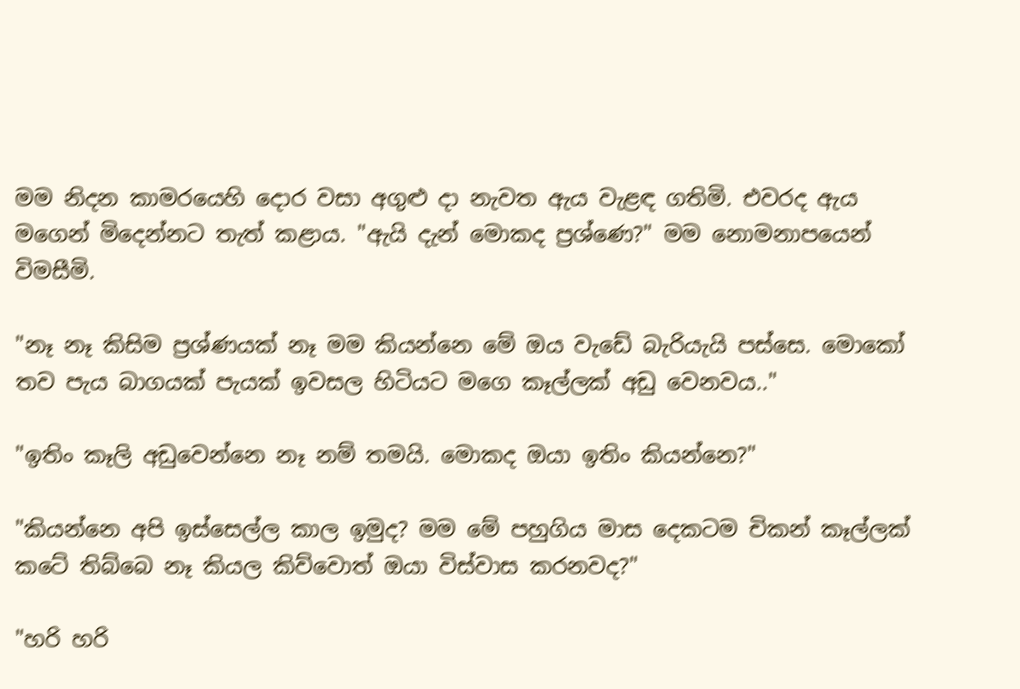මම නිදන කාමරයෙහි දොර වසා අගුළු දා නැවත ඇය වැළඳ ගතිමි. එවරද ඇය මගෙන් මිදෙන්නට තැත් කළාය. "ඇයි දැන් මොකද ප්‍රශ්ණෙ?" මම නොමනාපයෙන් විමසීමි.

"නෑ නෑ කිසිම ප්‍රශ්ණයක් නෑ මම කියන්නෙ මේ ඔය වැඩේ බැරියැයි පස්සෙ. මොකෝ තව පැය බාගයක් පැයක් ඉවසල හිටියට මගෙ කෑල්ලක් අඩු වෙනවය.."

"ඉතිං කෑලි අඩුවෙන්නෙ නෑ නම් තමයි. මොකද ඔයා ඉතිං කියන්නෙ?"

"කියන්නෙ අපි ඉස්සෙල්ල කාල ඉමුද? මම මේ පහුගිය මාස දෙකටම චිකන් කෑල්ලක් කටේ තිබ්බෙ නෑ කියල කිව්වොත් ඔයා විස්වාස කරනවද?"

"හරි හරි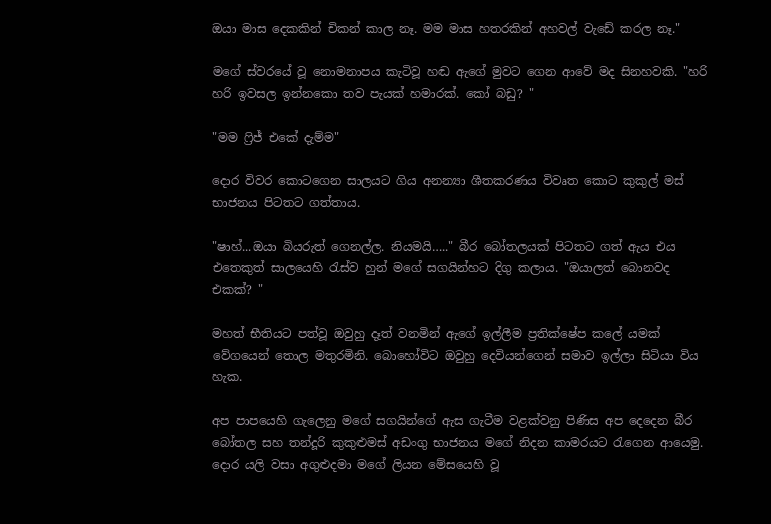ඔයා මාස දෙකකින් චිකන් කාල නෑ. මම මාස හතරකින් අහවල් වැඩේ කරල නෑ."

මගේ ස්වරයේ වූ නොමනාපය කැටිවූ හඬ ඇගේ මුවට ගෙන ආවේ මද සිනහවකි. "හරි හරි ඉවසල ඉන්නකො තව පැයක් හමාරක්. කෝ බඩු? "

"මම ෆ්‍රිජ් එකේ දැම්ම"

දොර විවර කොටගෙන සාලයට ගිය අනන්‍යා ශීතකරණය විවෘත කොට කුකුල් මස් භාජනය පිටතට ගත්තාය.

"ෂාහ්...ඔයා බියරුත් ගෙනල්ල. නියමයි….." බීර බෝතලයක් පිටතට ගත් ඇය එය එතෙකුත් සාලයෙහි රැස්ව හුන් මගේ සගයින්හට දිගු කලාය. "ඔයාලත් බොනවද එකක්? "

මහත් භීතියට පත්වූ ඔවුහු දෑත් වනමින් ඇගේ ඉල්ලීම ප්‍රතික්ෂේප කලේ යමක් වේගයෙන් තොල මතුරමිනි. බොහෝවිට ඔවුහු දෙවියන්ගෙන් සමාව ඉල්ලා සිටියා විය හැක.

අප පාපයෙහි ගැලෙනු මගේ සගයින්ගේ ඇස ගැටීම වළක්වනු පිණිස අප දෙදෙන බීර බෝතල සහ තන්දූරි කුකුළුමස් අඩංගු භාජනය මගේ නිදන කාමරයට රැගෙන ආයෙමු. දොර යලි වසා අගුළුදමා මගේ ලියන මේසයෙහි වූ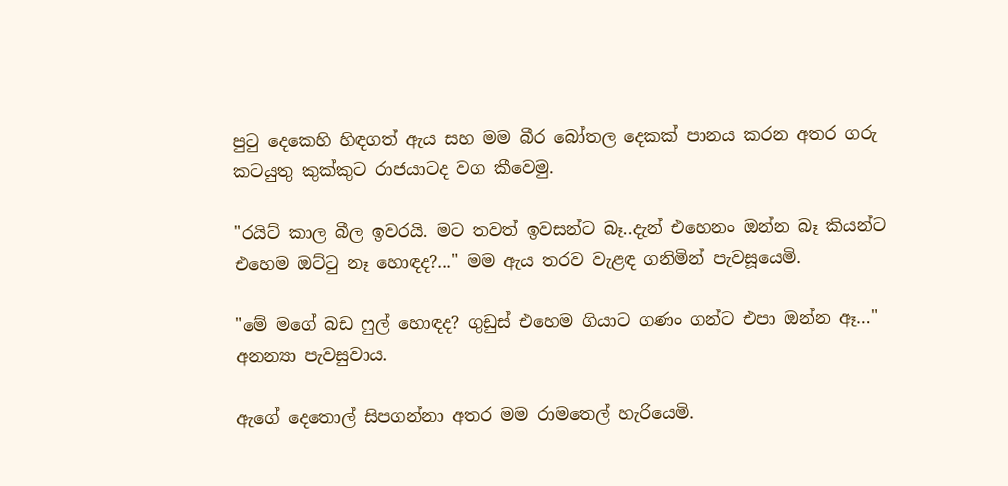පුටු දෙකෙහි හිඳගත් ඇය සහ මම බීර බෝතල දෙකක් පානය කරන අතර ගරු කටයුතු කුක්කුට රාජයාටද වග කීවෙමු.

"රයිට් කාල බීල ඉවරයි. මට තවත් ඉවසන්ට බෑ..දැන් එහෙනං ඔන්න බෑ කියන්ට එහෙම ඔට්ටු නෑ හොඳද?..." මම ඇය තරව වැළඳ ගනිමින් පැවසූයෙමි.

"මේ මගේ බඩ ෆුල් හොඳද? ගුඩුස් එහෙම ගියාට ගණං ගන්ට එපා ඔන්න ඈ…" අනන්‍යා පැවසුවාය.

ඇගේ දෙතොල් සිපගන්නා අතර මම රාමතෙල් හැරියෙමි.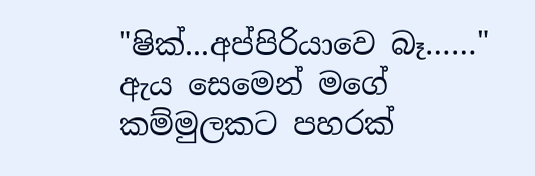"ෂික්...අප්පිරියාවෙ බෑ……" ඇය සෙමෙන් මගේ කම්මුලකට පහරක්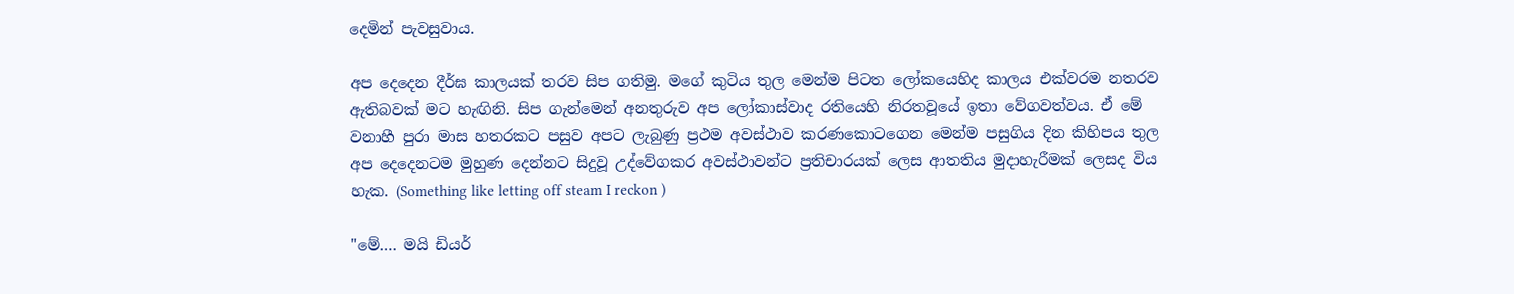දෙමින් පැවසුවාය.

අප දෙදෙන දීර්ඝ කාලයක් තරව සිප ගතිමු. මගේ කුටිය තුල මෙන්ම පිටත ලෝකයෙහිද කාලය එක්වරම නතරව ඇතිබවක් මට හැඟිනි. සිප ගැන්මෙන් අනතුරුව අප ලෝකාස්වාද රතියෙහි නිරතවූයේ ඉතා වේගවත්වය. ඒ මේ වනාහී පුරා මාස හතරකට පසුව අපට ලැබුණු ප්‍රථම අවස්ථාව කරණකොටගෙන මෙන්ම පසුගිය දින කිහිපය තුල අප දෙදෙනටම මුහුණ දෙන්නට සිදුවූ උද්වේගකර අවස්ථාවන්ට ප්‍රතිචාරයක් ලෙස ආතතිය මුදාහැරීමක් ලෙසද විය හැක. (Something like letting off steam I reckon )

"මේ…. මයි ඩියර්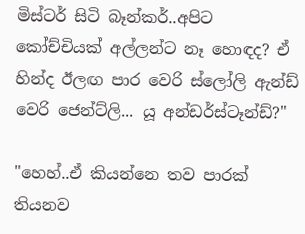මිස්ටර් සිටි බෑන්කර්..අපිට කෝච්චියක් අල්ලන්ට නෑ හොඳද? ඒ හින්ද ඊලඟ පාර වෙරි ස්ලෝලි ඇන්ඩ් වෙරි ජෙන්ට්ලි... යූ අන්ඩර්ස්ටෑන්ඩ්?"

"හෙහ්..ඒ කියන්නෙ තව පාරක් තියනව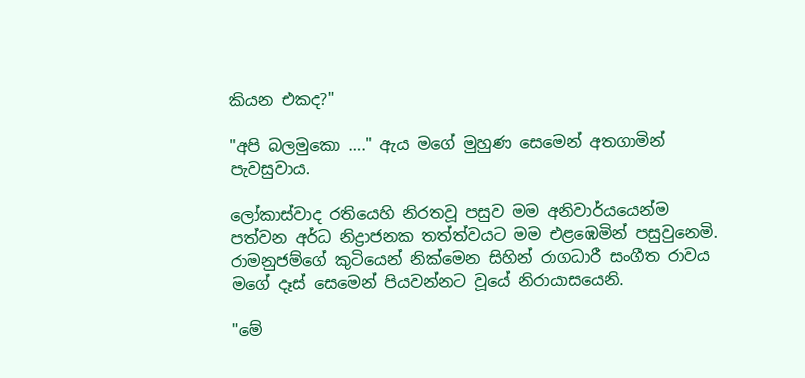කියන එකද?"

"අපි බලමුකො …." ඇය මගේ මුහුණ සෙමෙන් අතගාමින් පැවසුවාය.

ලෝකාස්වාද රතියෙහි නිරතවූ පසුව මම අනිවාර්යයෙන්ම පත්වන අර්ධ නිද්‍රාජනක තත්ත්වයට මම එළඹෙමින් පසුවුනෙමි. රාමනුජම්ගේ කුටියෙන් නික්මෙන සිහින් රාගධාරී සංගීත රාවය මගේ දෑස් සෙමෙන් පියවන්නට වූයේ නිරායාසයෙනි.

"මේ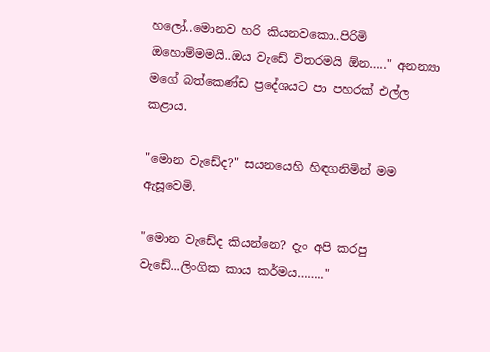හලෝ..මොනව හරි කියනවකො..පිරිමි ඔහොම්මමයි..ඔය වැඩේ විතරමයි ඕන….." අනන්‍යා මගේ බත්කෙණ්ඩ ප්‍රදේශයට පා පහරක් එල්ල කළාය.

"මොන වැඩේද?" සයනයෙහි හිඳගනිමින් මම ඇසූවෙමි.

"මොන වැඩේද කියන්නෙ? දැං අපි කරපු වැඩේ...ලිංගික කාය කර්මය…….."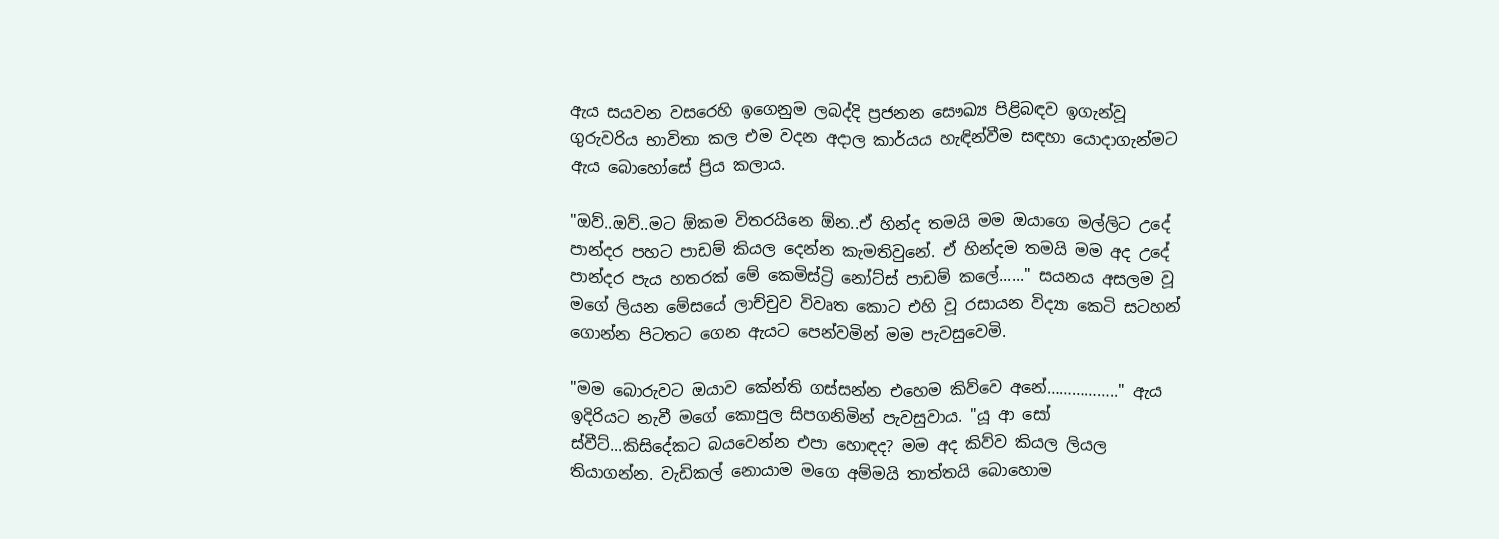ඇය සයවන වසරෙහි ඉගෙනුම ලබද්දි ප්‍රජනන සෞඛ්‍ය පිළිබඳව ඉගැන්වූ ගුරුවරිය භාවිතා කල එම වදන අදාල කාර්යය හැඳින්වීම සඳහා යොදාගැන්මට ඇය බොහෝසේ ප්‍රිය කලාය.

"ඔව්..ඔව්..මට ඕකම විතරයිනෙ ඕන..ඒ හින්ද තමයි මම ඔයාගෙ මල්ලිට උදේ පාන්දර පහට පාඩම් කියල දෙන්න කැමතිවුනේ. ඒ හින්දම තමයි මම අද උදේ පාන්දර පැය හතරක් මේ කෙමිස්ට්‍රි නෝට්ස් පාඩම් කලේ......" සයනය අසලම වූ මගේ ලියන මේසයේ ලාච්චුව විවෘත කොට එහි වූ රසායන විද්‍යා කෙටි සටහන් ගොන්න පිටතට ගෙන ඇයට පෙන්වමින් මම පැවසුවෙමි.

"මම බොරුවට ඔයාව කේන්ති ගස්සන්න එහෙම කිව්වෙ අනේ…………….." ඇය ඉදිරියට නැවී මගේ කොපුල සිපගනිමින් පැවසුවාය. "යූ ආ සෝ ස්වීට්...කිසිදේකට බයවෙන්න එපා හොඳද? මම අද කිව්ව කියල ලියල තියාගන්න. වැඩිකල් නොයාම මගෙ අම්මයි තාත්තයි බොහොම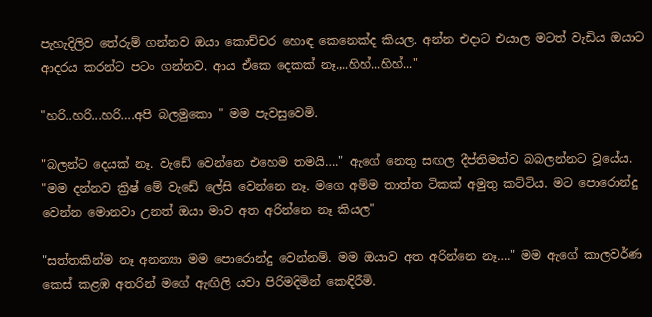පැහැදිලිව තේරුම් ගන්නව ඔයා කොච්චර හොඳ කෙනෙක්ද කියල. අන්න එදාට එයාල මටත් වැඩිය ඔයාට ආදරය කරන්ට පටං ගන්නව. ආය ඒකෙ දෙකක් නෑ.,..හිහ්...හිහ්..."

"හරි..හරි...හරි….අපි බලමුකො " මම පැවසුවෙමි.

"බලන්ට දෙයක් නෑ. වැඩේ වෙන්නෙ එහෙම තමයි…." ඇගේ නෙතු සඟල දීප්තිමත්ව බබලන්නට වූයේය. "මම දන්නව ක්‍රිෂ් මේ වැඩේ ලේසි වෙන්නෙ නෑ. මගෙ අම්ම තාත්ත ටිකක් අමුතු කට්ටිය. මට පොරොන්දු වෙන්න මොනවා උනත් ඔයා මාව අත අරින්නෙ නෑ කියල"

"සත්තකින්ම නෑ අනන්‍යා මම පොරොන්දු වෙන්නම්. මම ඔයාව අත අරින්නෙ නෑ…." මම ඇගේ කාලවර්ණ කෙස් කළඹ අතරින් මගේ ඇඟිලි යවා පිරිමදිමින් කෙඳිරීමි.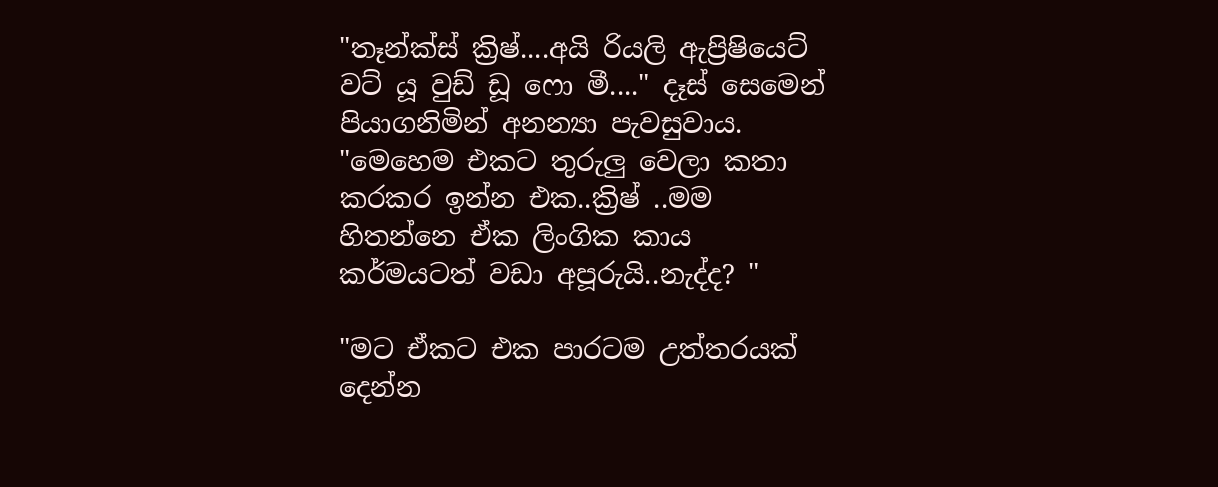"තෑන්ක්ස් ක්‍රිෂ්....අයි රියලි ඇප්‍රිෂියෙට් වට් යූ වුඩ් ඩූ ෆො මී...." දෑස් සෙමෙන් පියාගනිමින් අනන්‍යා පැවසුවාය. "මෙහෙම එකට තුරුලු වෙලා කතා කරකර ඉන්න එක..ක්‍රිෂ් ..මම හිතන්නෙ ඒක ලිංගික කාය කර්මයටත් වඩා අපූරුයි..නැද්ද? "

"මට ඒකට එක පාරටම උත්තරයක් දෙන්න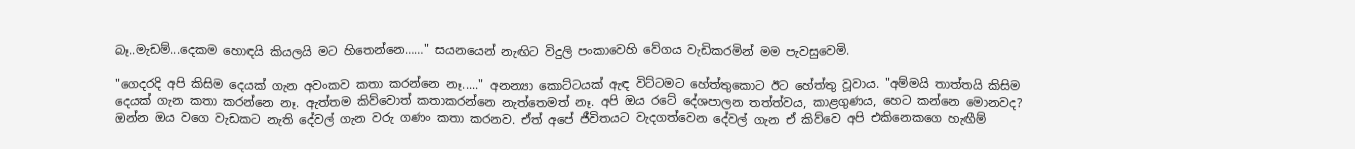බෑ..මැඩම්...දෙකම හොඳයි කියලයි මට හිතෙන්නෙ……" සයනයෙන් නැඟිට විදුලි පංකාවෙහි වේගය වැඩිකරමින් මම පැවසුවෙමි.

"ගෙදරදි අපි කිසිම දෙයක් ගැන අවංකව කතා කරන්නෙ නෑ....." අනන්‍යා කොට්ටයක් ඇඳ විට්ටමට හේත්තුකොට ඊට හේත්තු වූවාය. "අම්මයි තාත්තයි කිසිම දෙයක් ගැන කතා කරන්නෙ නෑ. ඇත්තම කිව්වොත් කතාකරන්නෙ නැත්තෙමත් නෑ. අපි ඔය රටේ දේශපාලන තත්ත්වය, කාළගුණය, හෙට කන්නෙ මොනවද? ඔන්න ඔය වගෙ වැඩකට නැති දේවල් ගැන වරු ගණං කතා කරනව. ඒත් අපේ ජීවිතයට වැදගත්වෙන දේවල් ගැන ඒ කිව්වෙ අපි එකිනෙකගෙ හැඟීම්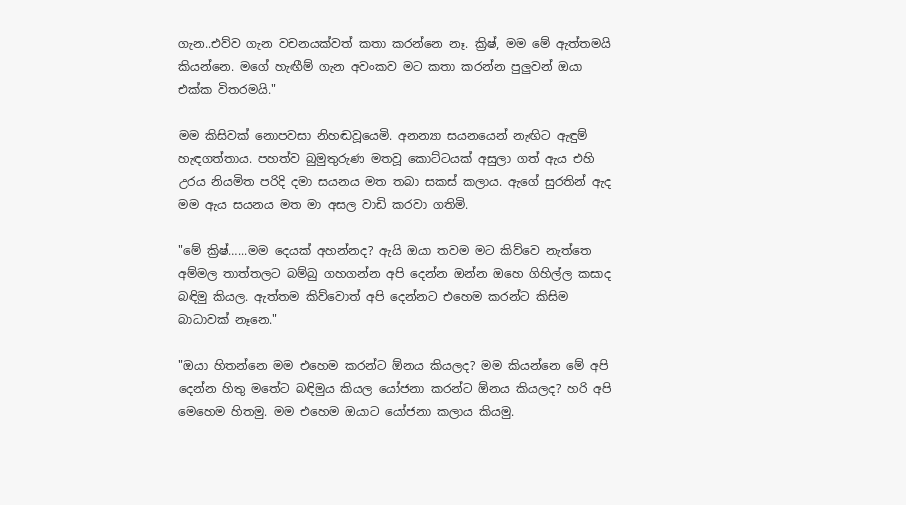ගැන..එව්ව ගැන වචනයක්වත් කතා කරන්නෙ නෑ. ක්‍රිෂ්, මම මේ ඇත්තමයි කියන්නෙ. මගේ හැඟීම් ගැන අවංකව මට කතා කරන්න පුලුවන් ඔයා එක්ක විතරමයි."

මම කිසිවක් නොපවසා නිහඬවූයෙමි. අනන්‍යා සයනයෙන් නැඟිට ඇඳුම් හැඳගත්තාය. පහත්ව බුමුතුරුණ මතවූ කොට්ටයක් අසුලා ගත් ඇය එහි උරය නියමිත පරිදි දමා සයනය මත තබා සකස් කලාය. ඇගේ සුරතින් ඇද මම ඇය සයනය මත මා අසල වාඩි කරවා ගතිමි.

"මේ ක්‍රිෂ්…...මම දෙයක් අහන්නද? ඇයි ඔයා තවම මට කිව්වෙ නැත්තෙ අම්මල තාත්තලට බම්බු ගහගන්න අපි දෙන්න ඔන්න ඔහෙ ගිහිල්ල කසාද බඳිමු කියල. ඇත්තම කිව්වොත් අපි දෙන්නට එහෙම කරන්ට කිසිම බාධාවක් නෑනෙ."

"ඔයා හිතන්නෙ මම එහෙම කරන්ට ඕනය කියලද? මම කියන්නෙ මේ අපි දෙන්න හිතු මතේට බඳිමුය කියල යෝජනා කරන්ට ඕනය කියලද? හරි අපි මෙහෙම හිතමු. මම එහෙම ඔයාට යෝජනා කලාය කියමු.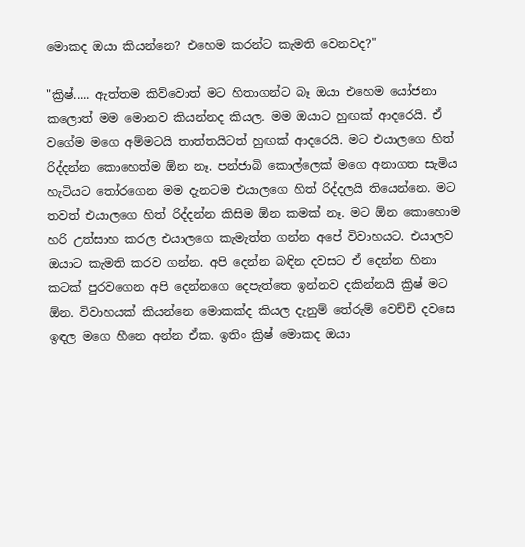මොකද ඔයා කියන්නෙ? එහෙම කරන්ට කැමති වෙනවද?"

"ක්‍රිෂ්..... ඇත්තම කිව්වොත් මට හිතාගන්ට බෑ ඔයා එහෙම යෝජනා කලොත් මම මොනව කියන්නද කියල. මම ඔයාට හුඟක් ආදරෙයි. ඒ වගේම මගෙ අම්මටයි තාත්තයිටත් හුඟක් ආදරෙයි. මට එයාලගෙ හිත් රිද්දන්න කොහෙත්ම ඕන නෑ. පන්ජාබි කොල්ලෙක් මගෙ අනාගත සැමිය හැටියට තෝරගෙන මම දැනටම එයාලගෙ හිත් රිද්දලයි තියෙන්නෙ. මට තවත් එයාලගෙ හිත් රිද්දන්න කිසිම ඕන කමක් නෑ. මට ඕන කොහොම හරි උත්සාහ කරල එයාලගෙ කැමැත්ත ගන්න අපේ විවාහයට. එයාලව ඔයාට කැමති කරව ගන්න. අපි දෙන්න බඳින දවසට ඒ දෙන්න හිනා කටක් පුරවගෙන අපි දෙන්නගෙ දෙපැත්තෙ ඉන්නව දකින්නයි ක්‍රිෂ් මට ඕන. විවාහයක් කියන්නෙ මොකක්ද කියල දැනුම් තේරුම් වෙච්චි දවසෙ ඉඳල මගෙ හීනෙ අන්න ඒක. ඉතිං ක්‍රිෂ් මොකද ඔයා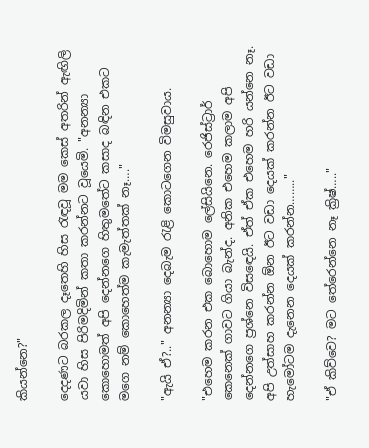කියන්නෙ?"

දෙදණට බරකල දෑතෙහි හිස රැඳවූ මම කෙස් අතරින් ඇඟිලි යවා හිස පිරිමදිමින් කතා කරන්නට වූයෙමි. "අනන්‍යා කොහොමත් අපි දෙන්නගෙ හිතුමතේට කසාද බඳින එකට මගෙ නම් කොහෙත්ම කැමැත්තක් නෑ…."

"ඇයි ඒ?.." අනන්‍යා දෙබැම රැළි කොටගෙන විමසුවාය.

"එහෙම කරන එක බොහොම ලේසියිනෙ. රෙජිස්ට්‍රාර් කෙනෙක් ගාවට ගියා බැන්ද. අනික එහෙම කලාම අපි දෙන්නගෙ ප්‍රශ්නෙ විසඳෙයි. ඒත් ඒක එහෙම හරි යන්නෙ නෑ. අපි උත්සාහ කරන්න ඕන ඊට වඩා දෙයක් කරන්න ඊට වඩා හැමෝටම දැනෙන දෙයක් කරන්න…….."

"ඒ කිව්වෙ? මට තේරෙන්නෙ නෑ ක්‍රිෂ්….."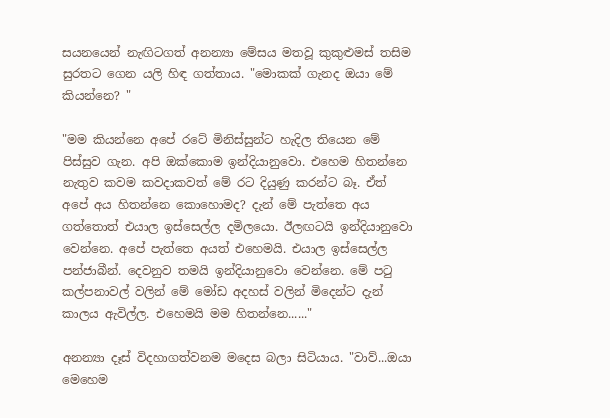සයනයෙන් නැඟිටගත් අනන්‍යා මේසය මතවූ කුකුළුමස් තසිම සුරතට ගෙන යලි හිඳ ගත්තාය. "මොකක් ගැනද ඔයා මේ කියන්නෙ? "

"මම කියන්නෙ අපේ රටේ මිනිස්සුන්ට හැදිල තියෙන මේ පිස්සුව ගැන. අපි ඔක්කොම ඉන්දියානුවො. එහෙම හිතන්නෙ නැතුව කවම කවදාකවත් මේ රට දියුණු කරන්ට බෑ. ඒත් අපේ අය හිතන්නෙ කොහොමද? දැන් මේ පැත්තෙ අය ගත්තොත් එයාල ඉස්සෙල්ල දමිලයො. ඊලඟටයි ඉන්දියානුවො වෙන්නෙ. අපේ පැත්තෙ අයත් එහෙමයි. එයාල ඉස්සෙල්ල පන්ජාබීන්. දෙවනුව තමයි ඉන්දියානුවො වෙන්නෙ. මේ පටු කල්පනාවල් වලින් මේ මෝඩ අදහස් වලින් මිදෙන්ට දැන් කාලය ඇවිල්ල. එහෙමයි මම හිතන්නෙ......"

අනන්‍යා දෑස් විදහාගත්වනම මදෙස බලා සිටියාය. "වාව්...ඔයා මෙහෙම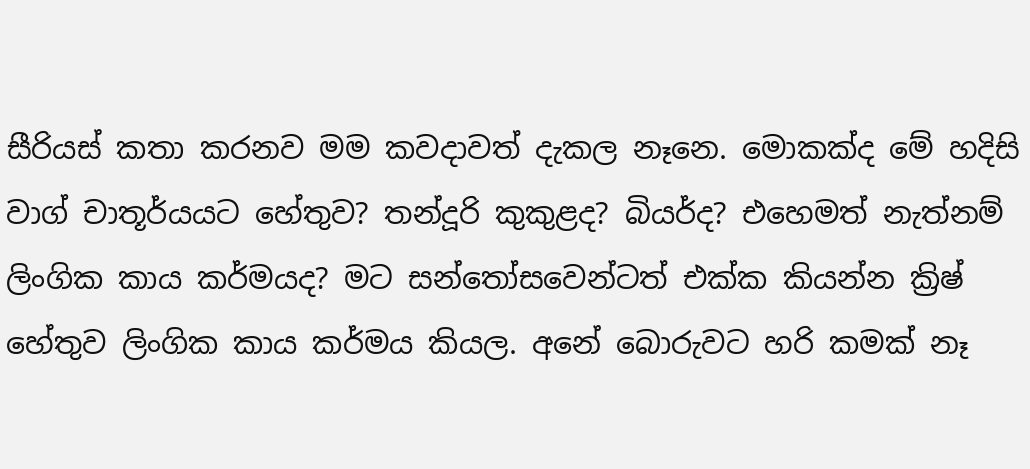සීරියස් කතා කරනව මම කවදාවත් දැකල නෑනෙ. මොකක්ද මේ හදිසි වාග් චාතූර්යයට හේතුව? තන්දූරි කුකුළද? බියර්ද? එහෙමත් නැත්නම් ලිංගික කාය කර්මයද? මට සන්තෝසවෙන්ටත් එක්ක කියන්න ක්‍රිෂ් හේතුව ලිංගික කාය කර්මය කියල. අනේ බොරුවට හරි කමක් නෑ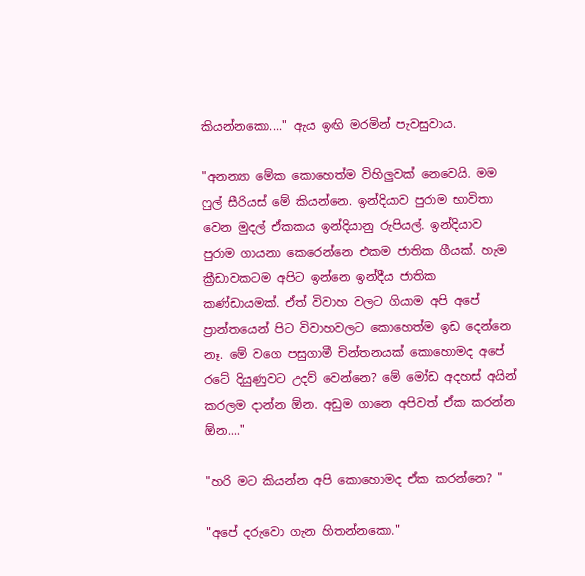කියන්නකො...." ඇය ඉඟි මරමින් පැවසුවාය.

"අනන්‍යා මේක කොහෙත්ම විහිලුවක් නෙවෙයි. මම ෆුල් සීරියස් මේ කියන්නෙ. ඉන්දියාව පුරාම භාවිතා වෙන මුදල් ඒකකය ඉන්දියානු රුපියල්. ඉන්දියාව පුරාම ගායනා කෙරෙන්නෙ එකම ජාතික ගීයක්. හැම ක්‍රීඩාවකටම අපිට ඉන්නෙ ඉන්දීය ජාතික කණ්ඩායමක්. ඒත් විවාහ වලට ගියාම අපි අපේ ප්‍රාන්තයෙන් පිට විවාහවලට කොහෙත්ම ඉඩ දෙන්නෙ නෑ. මේ වගෙ පසුගාමී චින්තනයක් කොහොමද අපේ රටේ දියුණුවට උදව් වෙන්නෙ? මේ මෝඩ අදහස් අයින් කරලම දාන්න ඕන. අඩුම ගානෙ අපිවත් ඒක කරන්න ඕන...."

"හරි මට කියන්න අපි කොහොමද ඒක කරන්නෙ? "

"අපේ දරුවො ගැන හිතන්නකො."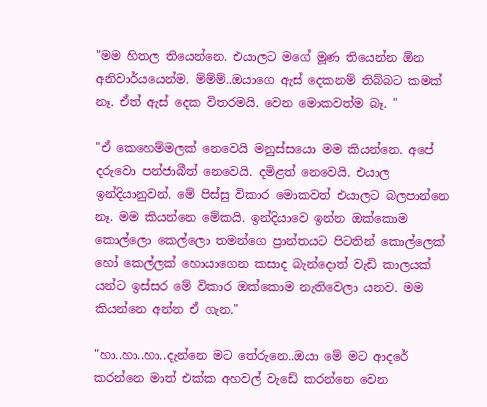"මම හිතල තියෙන්නෙ. එයාලට මගේ මූණ තියෙන්න ඕන අනිවාර්යයෙන්ම. ම්ම්ම්..ඔයාගෙ ඇස් දෙකනම් තිබ්බට කමක් නෑ. ඒත් ඇස් දෙක විතරමයි. වෙන මොකවත්ම බෑ. "

"ඒ කෙහෙම්මලක් නෙවෙයි මනුස්සයො මම කියන්නෙ. අපේ දරුවො පන්ජාබීත් නෙවෙයි. දමිළත් නෙවෙයි. එයාල ඉන්දියානුවන්. මේ පිස්සු විකාර මොකවත් එයාලට බලපාන්නෙ නෑ. මම කියන්නෙ මේකයි. ඉන්දියාවෙ ඉන්න ඔක්කොම කොල්ලො කෙල්ලො තමන්ගෙ ප්‍රාන්තයට පිටතින් කොල්ලෙක් හෝ කෙල්ලක් හොයාගෙන කසාද බැන්දොත් වැඩි කාලයක් යන්ට ඉස්සර මේ විකාර ඔක්කොම නැතිවෙලා යනව. මම කියන්නෙ අන්න ඒ ගැන."

"හා..හා..හා..දැන්නෙ මට තේරුනෙ..ඔයා මේ මට ආදරේ කරන්නෙ මාත් එක්ක අහවල් වැඩේ කරන්නෙ වෙන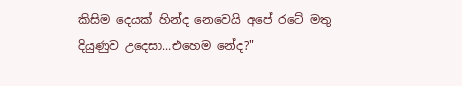කිසිම දෙයක් හින්ද නෙවෙයි අපේ රටේ මතු දියුණුව උදෙසා...එහෙම නේද?"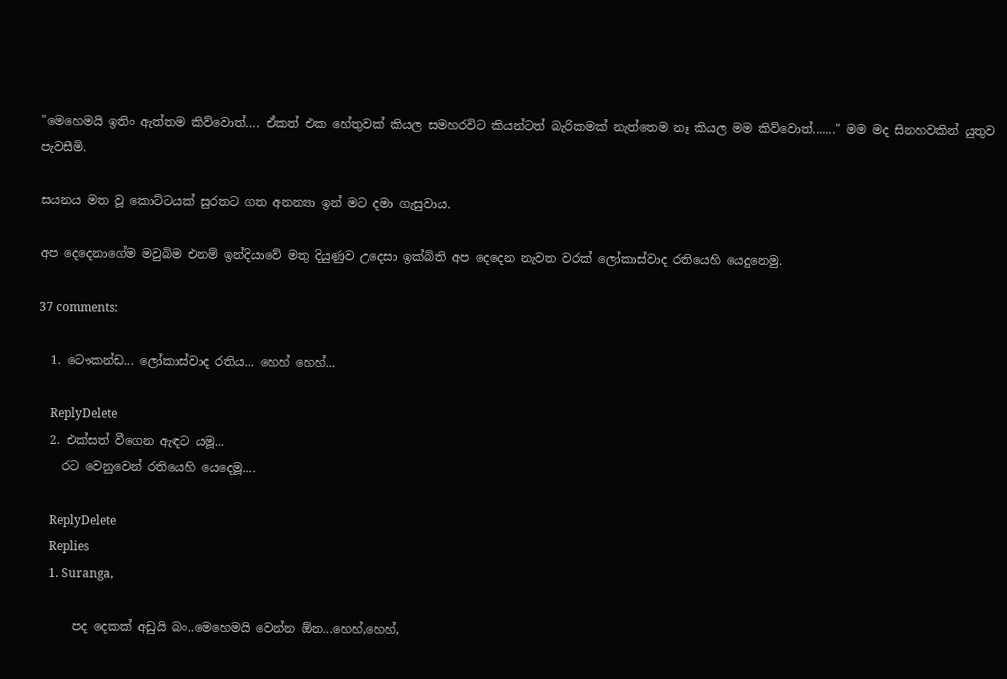"මෙහෙමයි ඉතිං ඇත්තම කිව්වොත්…. ඒකත් එක හේතුවක් කියල සමහරවිට කියන්ටත් බැරිකමක් නැත්තෙම නෑ කියල මම කිව්වොත්......." මම මද සිනහවකින් යුතුව පැවසීමි.

සයනය මත වූ කොට්ටයක් සුරතට ගත අනන්‍යා ඉන් මට දමා ගැසුවාය.

අප දෙදෙනාගේම මවුබිම එනම් ඉන්දියාවේ මතු දියුණුව උදෙසා ඉක්බිති අප දෙදෙන නැවත වරක් ලෝකාස්වාද රතියෙහි යෙදුනෙමු.

37 comments:

  1. ටෞකන්ඩ... ලෝකාස්වාද රතිය... හෙහ් හෙහ්...

    ReplyDelete
  2. එක්සත් වීගෙන ඇඳට යමූ...
    රට වෙනුවෙන් රතියෙහි යෙදෙමූ....

    ReplyDelete
    Replies
    1. Suranga,

      පද දෙකක් අඩුයි බං..මෙහෙමයි වෙන්න ඕන...හෙහ්,හෙහ්,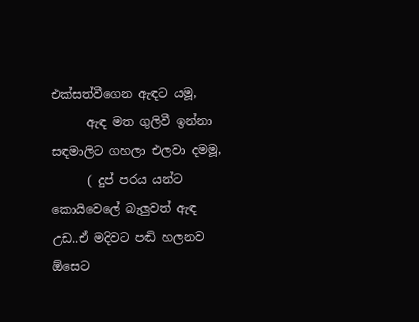එක්සත්වීගෙන ඇඳට යමූ,
      ඇඳ මත ගුලිවී ඉන්නා සඳමාලිට ගහලා එලවා දමමූ,
      ( දුප් පරය යන්ට කොයිවෙලේ බැලුවත් ඇඳ උඩ..ඒ මදිවට පඬි හලනව ඕසෙට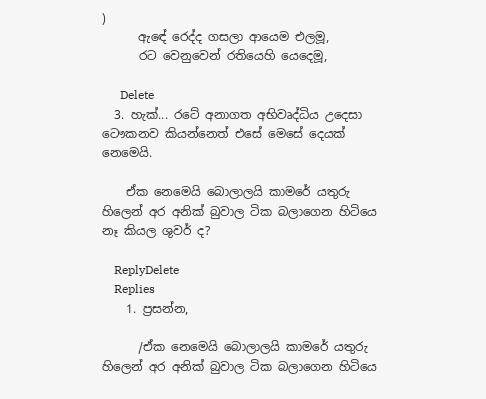)
      ඇඳේ රෙද්ද ගසලා ආයෙම එලමූ,
      රට වෙනුවෙන් රතියෙහි යෙදෙමූ,

      Delete
  3. හැක්... රටේ අනාගත අභිවෘද්ධිය උදෙසා ටෞකනව කියන්නෙත් එසේ මෙසේ දෙයක් නෙමෙයි.

    ඒක නෙමෙයි බොලාලයි කාමරේ යතුරු හිලෙන් අර අනික් බුවාල ටික බලාගෙන හිටියෙ නෑ කියල ශුවර් ද?

    ReplyDelete
    Replies
    1. ප්‍රසන්න,

      /ඒක නෙමෙයි බොලාලයි කාමරේ යතුරු හිලෙන් අර අනික් බුවාල ටික බලාගෙන හිටියෙ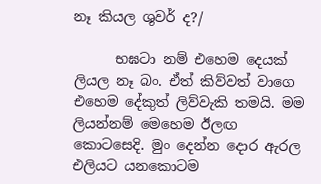නෑ කියල ශුවර් ද?/

      භඝටා නම් එහෙම දෙයක් ලියල නෑ බං. ඒත් කිව්වත් වාගෙ එහෙම දේකුත් ලිව්වැකි තමයි. මම ලියන්නම් මෙහෙම ඊලඟ කොටසෙදි. මුං දෙන්න දොර ඇරල එලියට යනකොටම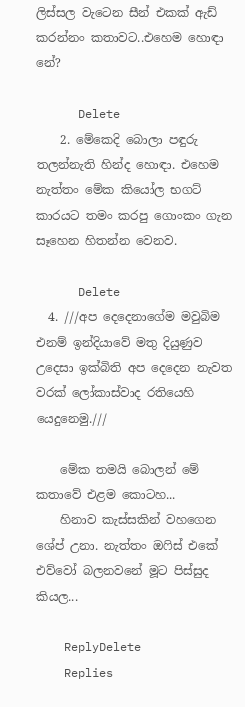ලිස්සල වැටෙන සීන් එකක් ඇඩ් කරන්නං කතාවට..එහෙම හොඳා නේ?

      Delete
    2. මේකෙදි බොලා පඳුරු තලන්නැති හින්ද හොඳා. එහෙම නැත්තං මේක කියෝල භගට් කාරයට තමං කරපු ගොංකං ගැන සෑහෙන හිතන්න වෙනව.

      Delete
  4. ///අප දෙදෙනාගේම මවුබිම එනම් ඉන්දියාවේ මතු දියුණුව උදෙසා ඉක්බිති අප දෙදෙන නැවත වරක් ලෝකාස්වාද රතියෙහි යෙදුනෙමු.///

    මේක තමයි බොලන් මේ කතාවේ එළම කොටහ...
    හිනාව කැස්සකින් වහගෙන ශේප් උනා. නැත්තං ඔෆිස් එකේ එව්වෝ බලනවනේ මූට පිස්සුද කියල...

    ReplyDelete
    Replies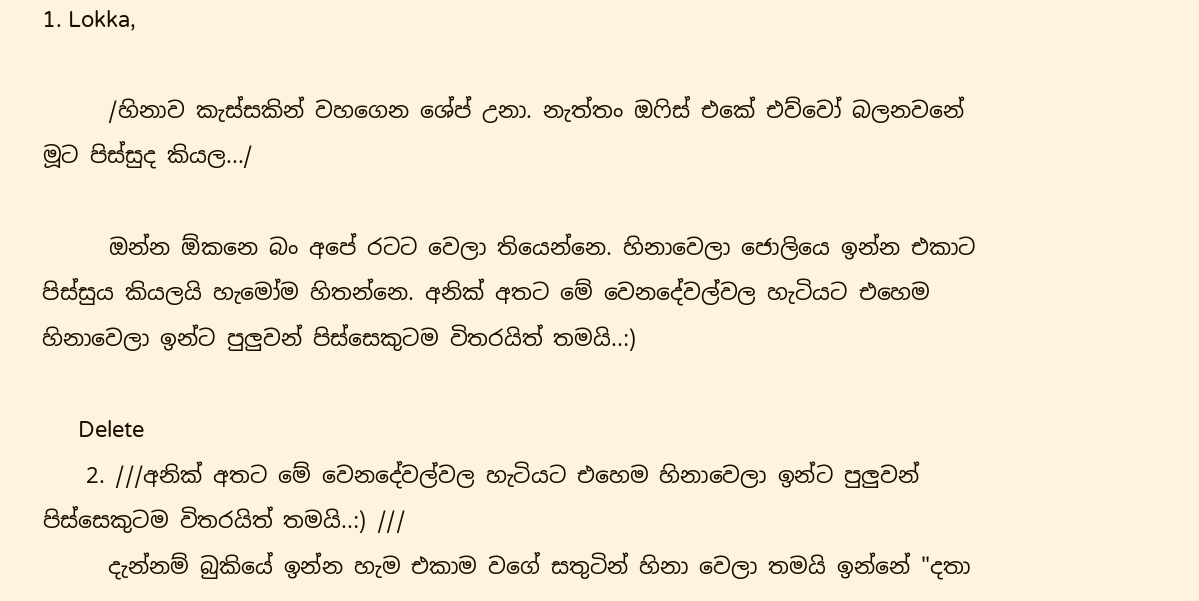1. Lokka,

      /හිනාව කැස්සකින් වහගෙන ශේප් උනා. නැත්තං ඔෆිස් එකේ එව්වෝ බලනවනේ මූට පිස්සුද කියල.../

      ඔන්න ඕකනෙ බං අපේ රටට වෙලා තියෙන්නෙ. හිනාවෙලා ජොලියෙ ඉන්න එකාට පිස්සුය කියලයි හැමෝම හිතන්නෙ. අනික් අතට මේ වෙනදේවල්වල හැටියට එහෙම හිනාවෙලා ඉන්ට පුලුවන් පිස්සෙකුටම විතරයිත් තමයි..:)

      Delete
    2. ///අනික් අතට මේ වෙනදේවල්වල හැටියට එහෙම හිනාවෙලා ඉන්ට පුලුවන් පිස්සෙකුටම විතරයිත් තමයි..:) ///
      දැන්නම් බුකියේ ඉන්න හැම එකාම වගේ සතුටින් හිනා වෙලා තමයි ඉන්නේ "දතා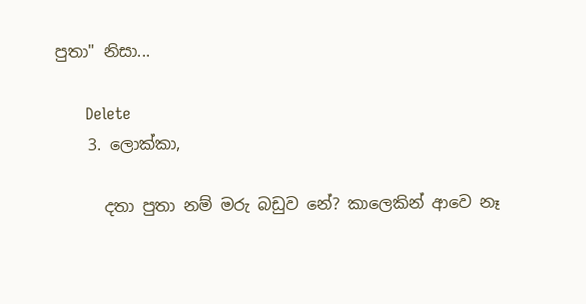පුතා" නිසා...

      Delete
    3. ලොක්කා,

      දතා පුතා නම් මරු බඩුව නේ? කාලෙකින් ආවෙ නෑ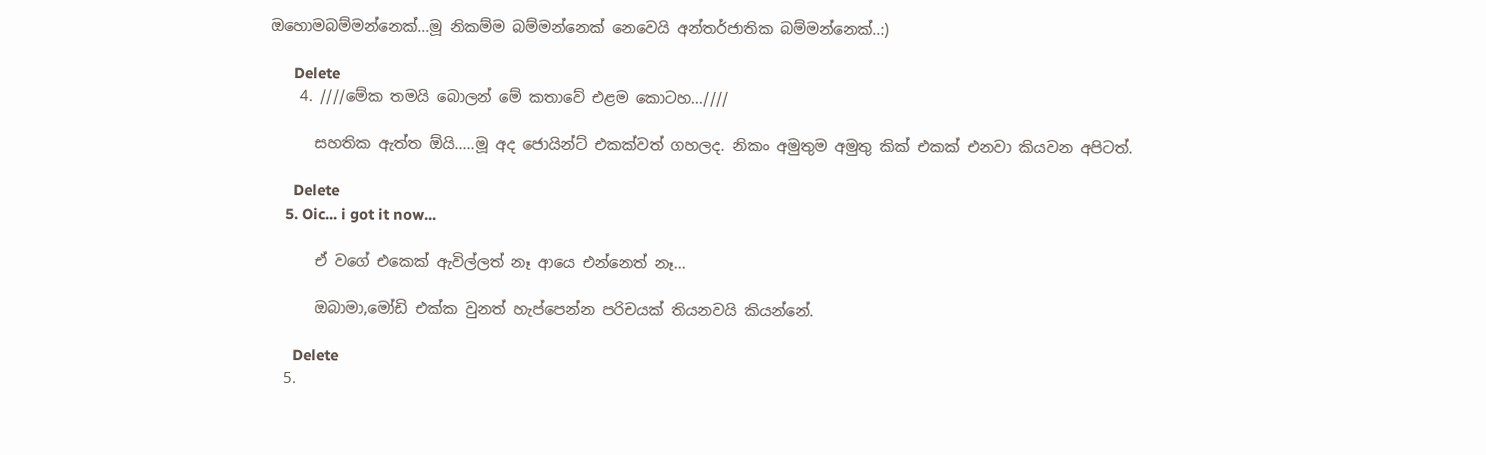ඔහොමබම්මන්නෙක්...මූ නිකම්ම බම්මන්නෙක් නෙවෙයි අන්තර්ජාතික බම්මන්නෙක්..:)

      Delete
    4. ////මේක තමයි බොලන් මේ කතාවේ එළම කොටහ...////

      සහතික ඇත්ත ඕයි.....මූ අද ජොයින්ට් එකක්වත් ගහලද. නිකං අමුතුම අමුතු කික් එකක් එනවා කියවන අපිටත්.

      Delete
    5. Oic... i got it now...

      ඒ වගේ එකෙක් ඇවිල්ලත් නෑ ආයෙ එන්නෙත් නෑ...

      ඔබාමා,මෝඩි එක්ක වුනත් හැප්පෙන්න පරිචයක් තියනවයි කියන්නේ.

      Delete
  5.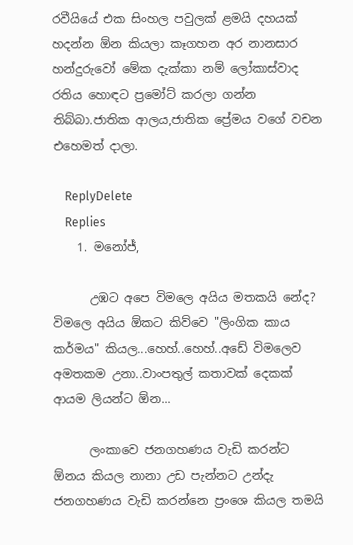රවීයියේ එක සිංහල පවුලක් ළමයි දහයක් හදන්න ඕන කියලා කෑගහන අර නානසාර හන්දුරුවෝ මේක දැක්කා නම් ලෝකාස්වාද රතිය හොඳට ප්‍රමෝට් කරලා ගන්න තිබ්බා.ජාතික ආලය,ජාතික ප්‍රේමය වගේ වචන එහෙමත් දාලා.

    ReplyDelete
    Replies
    1. මනෝජ්,

      උඹට අපෙ විමලෙ අයිය මතකයි නේද? විමලෙ අයිය ඕකට කිව්වෙ "ලිංගික කාය කර්මය" කියල...හෙහ්..හෙහ්..අඩේ විමලෙව අමතකම උනා..වාංපතුල් කතාවක් දෙකක් ආයම ලියන්ට ඕන...

      ලංකාවෙ ජනගහණය වැඩි කරන්ට ඕනය කියල නානා උඩ පැන්නට උන්දැ ජනගහණය වැඩි කරන්නෙ ප්‍රංශෙ කියල තමයි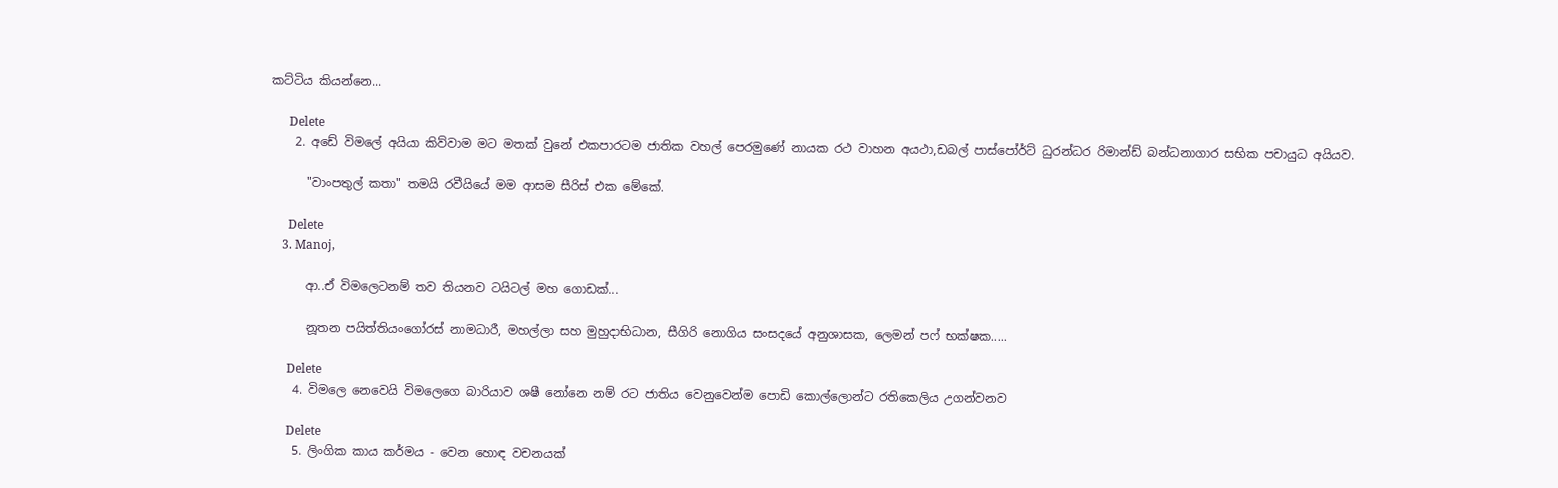කට්ටිය කියන්නෙ...

      Delete
    2. අඩේ විමලේ අයියා කිව්වාම මට මතක් වුනේ එකපාරටම ජාතික වහල් පෙරමුණේ නායක රථ වාහන අයථා,ඩබල් පාස්පෝර්ට් ධුරන්ධර රිමාන්ඩ් බන්ධනාගාර සභික පචායුධ අයියව.

      "වාංපතුල් කතා" තමයි රවීයියේ මම ආසම සීරිස් එක මේකේ.

      Delete
    3. Manoj,

      ආ..ඒ විමලෙටනම් තව තියනව ටයිටල් මහ ගොඩක්...

      නූතන පයිත්තියංගෝරස් නාමධාරී, මහල්ලා සහ මුහුදාභිධාන, සීගිරි නොගිය සංසදයේ අනුශාසක, ලෙමන් පෆ් භක්ෂක.....

      Delete
    4. විමලෙ නෙවෙයි විමලෙගෙ බාරියාව ශෂී නෝනෙ නම් රට ජාතිය වෙනුවෙන්ම පොඩි කොල්ලොන්ට රතිකෙලිය උගන්වනව

      Delete
    5. ලිංගික කාය කර්මය - වෙන හොඳ වචනයක්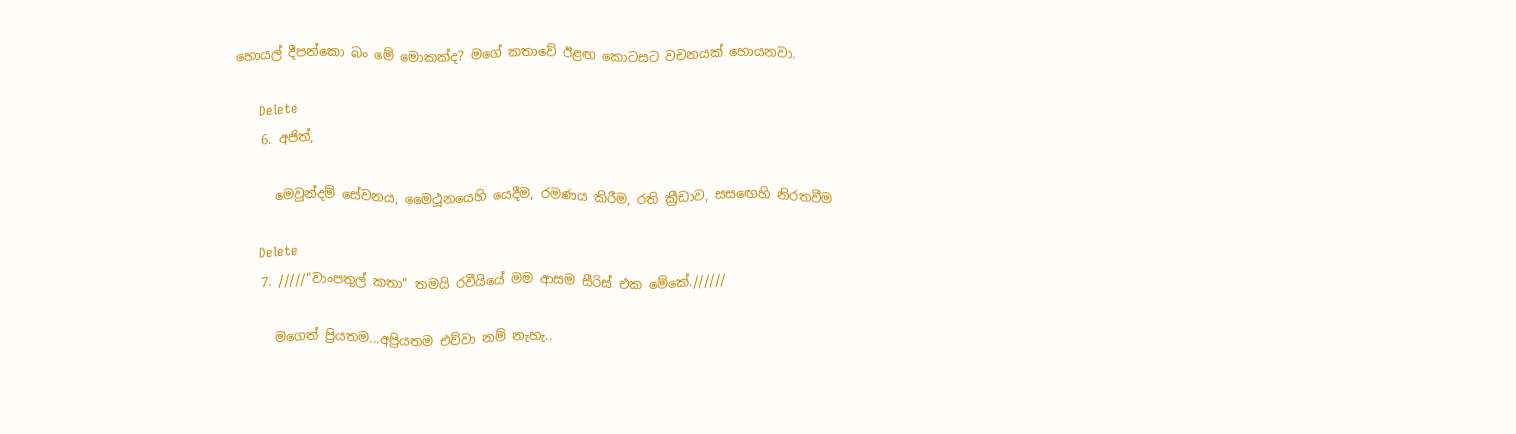හොයල් දීපන්කො බං මේ මොකක්ද? මගේ කතාවේ ඊළඟ කොටසට වචනයක් හොයනවා.

      Delete
    6. අජිත්,

      මෙවුන්දම් සේවනය, මෛථූනයෙහි යෙදීම, රමණය කිරීම, රති ක්‍රීඩාව, සසඟෙහි නිරතවීම

      Delete
    7. /////"වාංපතුල් කතා" තමයි රවීයියේ මම ආසම සීරිස් එක මේකේ.//////

      මගෙත් ප්‍රියතම...අප්‍රියතම එව්වා නම් නැහැ..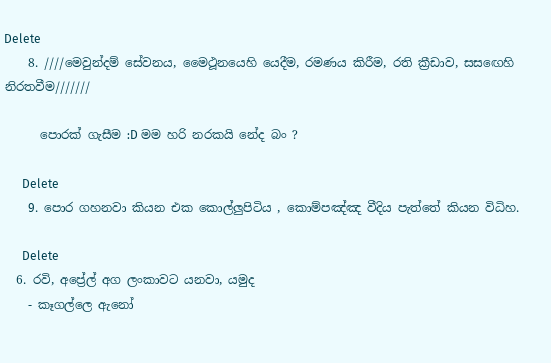Delete
    8. ////මෙවුන්දම් සේවනය, මෛථූනයෙහි යෙදීම, රමණය කිරීම, රති ක්‍රීඩාව, සසඟෙහි නිරතවීම///////

      පොරක් ගැසීම :D මම හරි නරකයි නේද බං ?

      Delete
    9. පොර ගහනවා කියන එක කොල්ලුපිටිය , කොම්පඤ්ඤ වීදිය පැත්තේ කියන විධිහ.

      Delete
  6. රවි, අප්‍රේල් අග ලංකාවට යනවා, යමුද
    - කෑගල්ලෙ ඇනෝ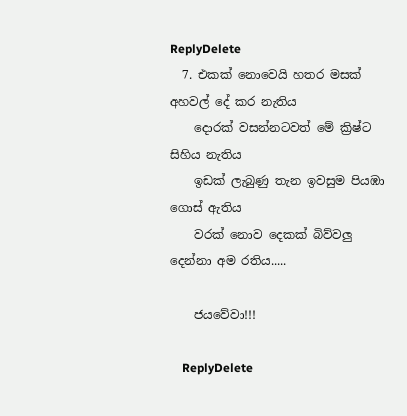ReplyDelete
  7. එකක් නොවෙයි හතර මසක් අහවල් දේ කර නැතිය
    දොරක් වසන්නටවත් මේ ක්‍රිෂ්ට සිහිය නැතිය
    ඉඩක් ලැබුණු තැන ඉවසුම පියඹා ගොස් ඇතිය
    වරක් නොව දෙකක් බිව්වලු දෙන්නා අම රතිය.....

    ජයවේවා!!!

    ReplyDelete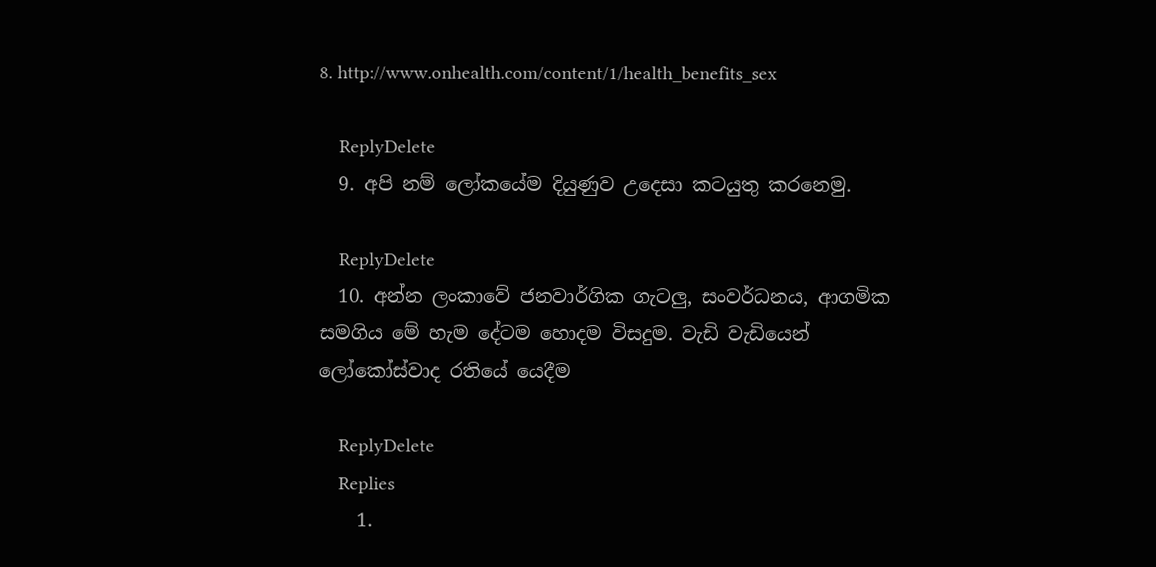8. http://www.onhealth.com/content/1/health_benefits_sex

    ReplyDelete
  9. අපි නම් ලෝකයේම දියුණුව උදෙසා කටයුතු කරනෙමු.

    ReplyDelete
  10. අන්න ලංකාවේ ජනවාර්ගික ගැටලු, සංවර්ධනය, ආගමික සමගිය මේ හැම දේටම හොදම විසදුම. වැඩි වැඩියෙන් ලෝකෝස්වාද රතියේ යෙදීම

    ReplyDelete
    Replies
    1.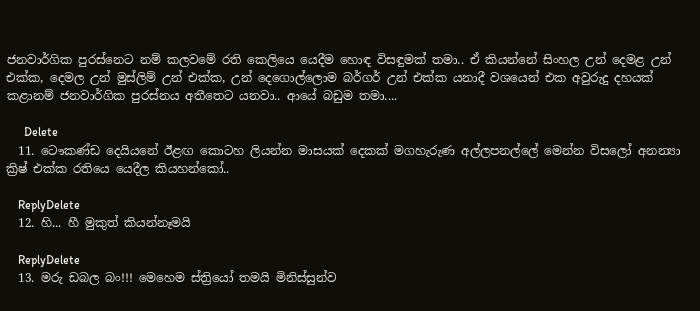ජනවාර්ගික පුරස්නෙට නම් කලවමේ රති කෙලියෙ යෙදීම හොඳ විසඳුමක් තමා.. ඒ කියන්නේ සිංහල උන් දෙමළ උන් එක්ක, දෙමල උන් මුස්ලිම් උන් එක්ක, උන් දෙගොල්ලොම බර්ගර් උන් එක්ක යනාදී වශයෙන් එක අවුරුදු දහයක් කළානම් ජනවාර්ගික පුරස්නය අතීතෙට යනවා.. ආයේ බඩුම තමා....

      Delete
  11. ටෞකණ්ඩ දෙයියනේ ඊළඟ කොටහ ලියන්න මාසයක් දෙකක් මගහැරුණ අල්ලපනල්ලේ මෙන්න විසලෝ අනන්‍යා ක්‍රිෂ් එක්ක රතියෙ යෙදීල කියහන්කෝ..

    ReplyDelete
  12. හි... හී මුකුත් කියන්නෑමයි

    ReplyDelete
  13. මරු ඩබල බං!!! මෙහෙම ස්ත්‍රියෝ තමයි මිනිස්සුන්ව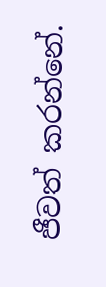ජීවත් කරන්නේ.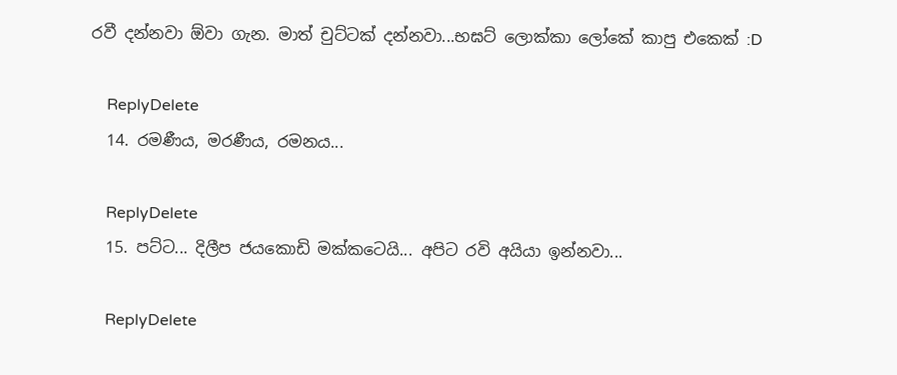රවී දන්නවා ඕවා ගැන. මාත් චුට්ටක් දන්නවා...භඝට් ලොක්කා ලෝකේ කාපු එකෙක් :D

    ReplyDelete
  14. රමණීය, මරණීය, රමනය...

    ReplyDelete
  15. පට්ට... දිලීප ජයකොඩි මක්කටෙයි... අපිට රවි අයියා ඉන්නවා...

    ReplyDelete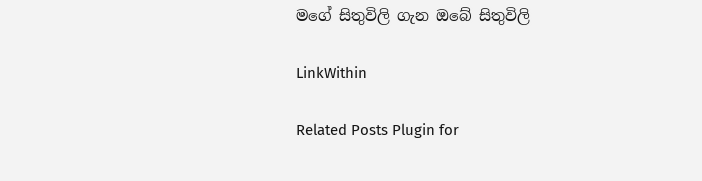මගේ සිතුවිලි ගැන ඔබේ සිතුවිලි

LinkWithin

Related Posts Plugin for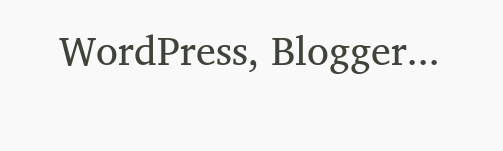WordPress, Blogger...